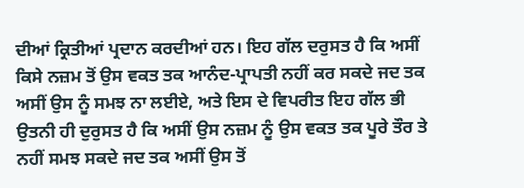ਦੀਆਂ ਕ੍ਰਿਤੀਆਂ ਪ੍ਰਦਾਨ ਕਰਦੀਆਂ ਹਨ। ਇਹ ਗੱਲ ਦਰੁਸਤ ਹੈ ਕਿ ਅਸੀਂ ਕਿਸੇ ਨਜ਼ਮ ਤੋਂ ਉਸ ਵਕਤ ਤਕ ਆਨੰਦ-ਪ੍ਰਾਪਤੀ ਨਹੀਂ ਕਰ ਸਕਦੇ ਜਦ ਤਕ ਅਸੀਂ ਉਸ ਨੂੰ ਸਮਝ ਨਾ ਲਈਏ, ਅਤੇ ਇਸ ਦੇ ਵਿਪਰੀਤ ਇਹ ਗੱਲ ਭੀ ਉਤਨੀ ਹੀ ਦੁਰੁਸਤ ਹੈ ਕਿ ਅਸੀਂ ਉਸ ਨਜ਼ਮ ਨੂੰ ਉਸ ਵਕਤ ਤਕ ਪੂਰੇ ਤੌਰ ਤੇ ਨਹੀਂ ਸਮਝ ਸਕਦੇ ਜਦ ਤਕ ਅਸੀਂ ਉਸ ਤੋਂ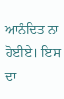ਆਨੰਦਿਤ ਨਾ ਹੋਈਏ। ਇਸ ਦਾ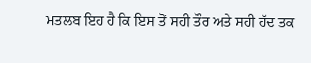ਮਤਲਬ ਇਹ ਹੈ ਕਿ ਇਸ ਤੋਂ ਸਹੀ ਤੌਰ ਅਤੇ ਸਹੀ ਹੱਦ ਤਕ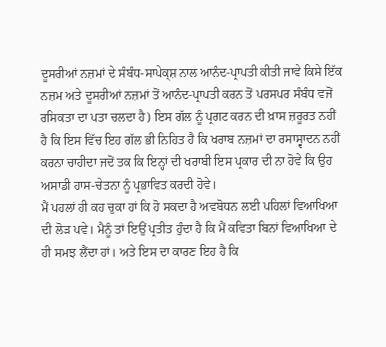ਦੂਸਰੀਆਂ ਨਜ਼ਮਾਂ ਦੇ ਸੰਬੰਧ-ਸਾਪੇਕ੍ਸ਼ ਨਾਲ ਆਨੰਦ-ਪ੍ਰਾਪਤੀ ਕੀਤੀ ਜਾਵੇ ਕਿਸੇ ਇੱਕ ਨਜ਼ਮ ਅਤੇ ਦੂਸਰੀਆਂ ਨਜ਼ਮਾਂ ਤੋਂ ਆਨੰਦ-ਪ੍ਰਾਪਤੀ ਕਰਨ ਤੋਂ ਪਰਸਪਰ ਸੰਬੰਧ ਵਜੋਂ ਰਸਿਕਤਾ ਦਾ ਪਤਾ ਚਲਦਾ ਹੈ) ਇਸ ਗੱਲ ਨੂੰ ਪ੍ਰਗਟ ਕਰਨ ਦੀ ਖ਼ਾਸ ਜ਼ਰੂਰਤ ਨਹੀਂ ਹੈ ਕਿ ਇਸ ਵਿੱਚ ਇਹ ਗੱਲ ਭੀ ਨਿਹਿਤ ਹੈ ਕਿ ਖਰਾਬ ਨਜ਼ਮਾਂ ਦਾ ਰਸਾਸ੍ਵਾਦਨ ਨਹੀਂ ਕਰਨਾ ਚਾਹੀਦਾ ਜਦੋਂ ਤਕ ਕਿ ਇਨ੍ਹਾਂ ਦੀ ਖਰਾਬੀ ਇਸ ਪ੍ਰਕਾਰ ਦੀ ਨਾ ਹੋਵੇ ਕਿ ਉਹ ਅਸਾਡੀ ਹਾਸ-ਚੇਤਨਾ ਨੂੰ ਪ੍ਰਭਾਵਿਤ ਕਰਦੀ ਹੋਵੇ।
ਮੈਂ ਪਹਲਾਂ ਹੀ ਕਹ ਚੁਕਾ ਹਾਂ ਕਿ ਹੋ ਸਕਦਾ ਹੈ ਅਵਬੋਧਨ ਲਈ ਪਹਿਲਾਂ ਵਿਆਖਿਆ ਦੀ ਲੋੜ ਪਵੇ। ਮੈਨੂੰ ਤਾਂ ਇਉਂ ਪ੍ਰਤੀਤ ਹੁੰਦਾ ਹੈ ਕਿ ਮੈਂ ਕਵਿਤਾ ਬਿਨਾਂ ਵਿਆਖਿਆ ਦੇ ਹੀ ਸਮਝ ਲੈਂਦਾ ਹਾਂ। ਅਤੇ ਇਸ ਦਾ ਕਾਰਣ ਇਹ ਹੈ ਕਿ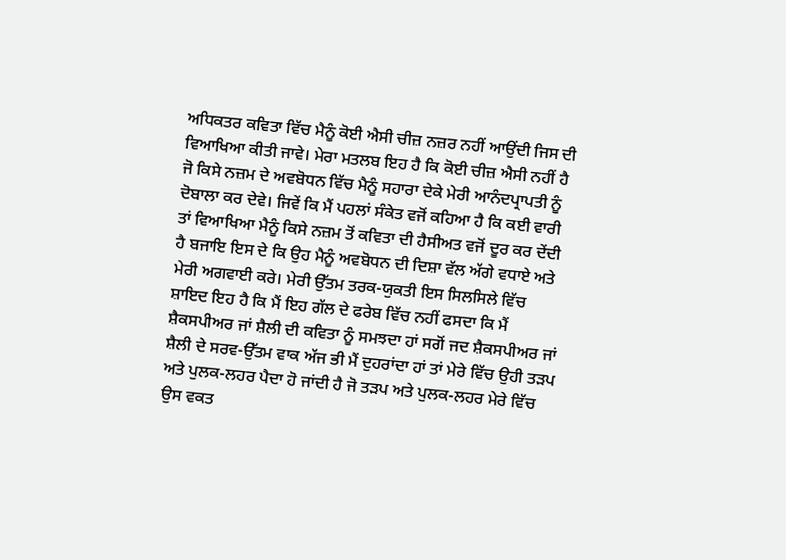ਅਧਿਕਤਰ ਕਵਿਤਾ ਵਿੱਚ ਮੈਨੂੰ ਕੋਈ ਐਸੀ ਚੀਜ਼ ਨਜ਼ਰ ਨਹੀਂ ਆਉਂਦੀ ਜਿਸ ਦੀ ਵਿਆਖਿਆ ਕੀਤੀ ਜਾਵੇ। ਮੇਰਾ ਮਤਲਬ ਇਹ ਹੈ ਕਿ ਕੋਈ ਚੀਜ਼ ਐਸੀ ਨਹੀਂ ਹੈ ਜੋ ਕਿਸੇ ਨਜ਼ਮ ਦੇ ਅਵਬੋਧਨ ਵਿੱਚ ਮੈਨੂੰ ਸਹਾਰਾ ਦੇਕੇ ਮੇਰੀ ਆਨੰਦਪ੍ਰਾਪਤੀ ਨੂੰ ਦੋਬਾਲਾ ਕਰ ਦੇਵੇ। ਜਿਵੇਂ ਕਿ ਮੈਂ ਪਹਲਾਂ ਸੰਕੇਤ ਵਜੋਂ ਕਹਿਆ ਹੈ ਕਿ ਕਈ ਵਾਰੀ ਤਾਂ ਵਿਆਖਿਆ ਮੈਨੂੰ ਕਿਸੇ ਨਜ਼ਮ ਤੋਂ ਕਵਿਤਾ ਦੀ ਹੈਸੀਅਤ ਵਜੋਂ ਦੂਰ ਕਰ ਦੇਂਦੀ ਹੈ ਬਜਾਇ ਇਸ ਦੇ ਕਿ ਉਹ ਮੈਨੂੰ ਅਵਬੋਧਨ ਦੀ ਦਿਸ਼ਾ ਵੱਲ ਅੱਗੇ ਵਧਾਏ ਅਤੇ ਮੇਰੀ ਅਗਵਾਈ ਕਰੇ। ਮੇਰੀ ਉੱਤਮ ਤਰਕ-ਯੁਕਤੀ ਇਸ ਸਿਲਸਿਲੇ ਵਿੱਚ ਸ਼ਾਇਦ ਇਹ ਹੈ ਕਿ ਮੈਂ ਇਹ ਗੱਲ ਦੇ ਫਰੇਬ ਵਿੱਚ ਨਹੀਂ ਫਸਦਾ ਕਿ ਮੈਂ ਸ਼ੈਕਸਪੀਅਰ ਜਾਂ ਸ਼ੈਲੀ ਦੀ ਕਵਿਤਾ ਨੂੰ ਸਮਝਦਾ ਹਾਂ ਸਗੋਂ ਜਦ ਸ਼ੈਕਸਪੀਅਰ ਜਾਂ ਸ਼ੈਲੀ ਦੇ ਸਰਵ-ਉੱਤਮ ਵਾਕ ਅੱਜ ਭੀ ਮੈਂ ਦੁਹਰਾਂਦਾ ਹਾਂ ਤਾਂ ਮੇਰੇ ਵਿੱਚ ਉਹੀ ਤੜਪ ਅਤੇ ਪੁਲਕ-ਲਹਰ ਪੈਦਾ ਹੋ ਜਾਂਦੀ ਹੈ ਜੋ ਤੜਪ ਅਤੇ ਪੁਲਕ-ਲਹਰ ਮੇਰੇ ਵਿੱਚ ਉਸ ਵਕਤ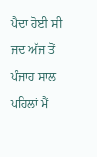ਪੈਦਾ ਹੋਈ ਸੀ ਜਦ ਅੱਜ ਤੋਂ ਪੰਜਾਹ ਸਾਲ ਪਹਿਲਾਂ ਮੈਂ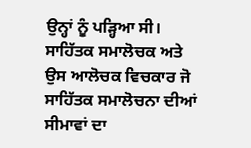ਉਨ੍ਹਾਂ ਨੂੰ ਪੜ੍ਹਿਆ ਸੀ।
ਸਾਹਿੱਤਕ ਸਮਾਲੋਚਕ ਅਤੇ ਉਸ ਆਲੋਚਕ ਵਿਚਕਾਰ ਜੋ ਸਾਹਿੱਤਕ ਸਮਾਲੋਚਨਾ ਦੀਆਂ ਸੀਮਾਵਾਂ ਦਾ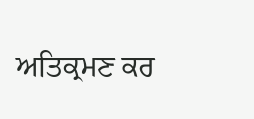ਅਤਿਕ੍ਰਮਣ ਕਰ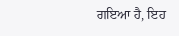ਗਇਆ ਹੈ, ਇਹ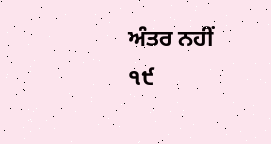ਅੰਤਰ ਨਹੀਂ
੧੯